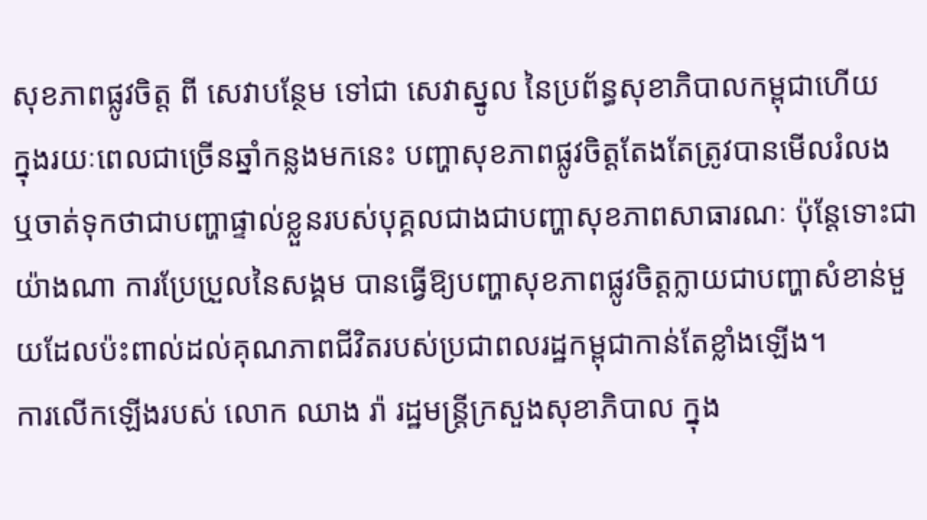សុខភាពផ្លូវចិត្ត ពី សេវាបន្ថែម ទៅជា សេវាស្នូល នៃប្រព័ន្ធសុខាភិបាលកម្ពុជាហើយ
ក្នុងរយៈពេលជាច្រើនឆ្នាំកន្លងមកនេះ បញ្ហាសុខភាពផ្លូវចិត្តតែងតែត្រូវបានមើលរំលង ឬចាត់ទុកថាជាបញ្ហាផ្ទាល់ខ្លួនរបស់បុគ្គលជាងជាបញ្ហាសុខភាពសាធារណៈ ប៉ុន្តែទោះជាយ៉ាងណា ការប្រែប្រួលនៃសង្គម បានធ្វើឱ្យបញ្ហាសុខភាពផ្លូវចិត្តក្លាយជាបញ្ហាសំខាន់មួយដែលប៉ះពាល់ដល់គុណភាពជីវិតរបស់ប្រជាពលរដ្ឋកម្ពុជាកាន់តែខ្លាំងឡើង។
ការលើកឡើងរបស់ លោក ឈាង រ៉ា រដ្ឋមន្រ្តីក្រសួងសុខាភិបាល ក្នុង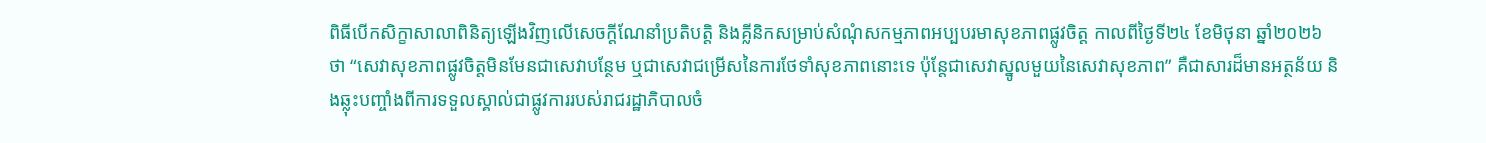ពិធីបើកសិក្ខាសាលាពិនិត្យឡើងវិញលើសេចក្តីណែនាំប្រតិបត្តិ និងគ្លីនិកសម្រាប់សំណុំសកម្មភាពអប្បបរមាសុខភាពផ្លូវចិត្ត កាលពីថ្ងៃទី២៤ ខែមិថុនា ឆ្នាំ២០២៦ ថា “សេវាសុខភាពផ្លូវចិត្តមិនមែនជាសេវាបន្ថែម ឬជាសេវាជម្រើសនៃការថែទាំសុខភាពនោះទេ ប៉ុន្តែជាសេវាស្នូលមួយនៃសេវាសុខភាព” គឺជាសារដ៏មានអត្ថន័យ និងឆ្លុះបញ្ចាំងពីការទទួលស្គាល់ជាផ្លូវការរបស់រាជរដ្ឋាភិបាលចំ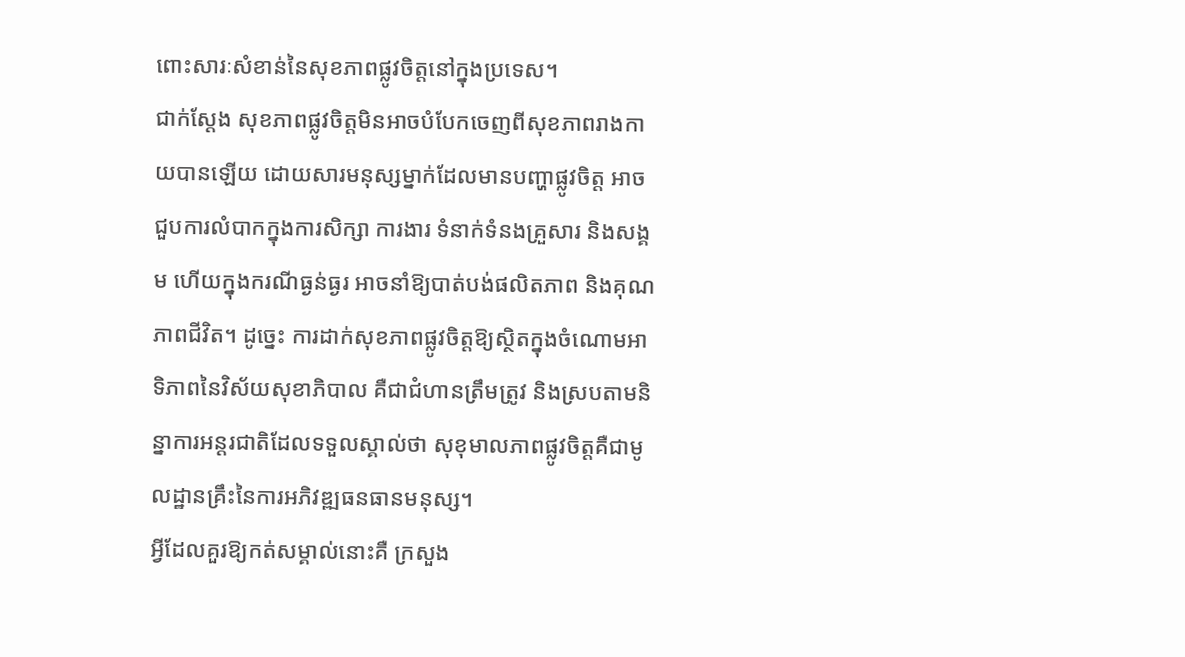ពោះសារៈសំខាន់នៃសុខភាពផ្លូវចិត្តនៅក្នុងប្រទេស។
ជាក់ស្តែង សុខភាពផ្លូវចិត្តមិនអាចបំបែកចេញពីសុខភាពរាងកាយបានឡើយ ដោយសារមនុស្សម្នាក់ដែលមានបញ្ហាផ្លូវចិត្ត អាចជួបការលំបាកក្នុងការសិក្សា ការងារ ទំនាក់ទំនងគ្រួសារ និងសង្គម ហើយក្នុងករណីធ្ងន់ធ្ងរ អាចនាំឱ្យបាត់បង់ផលិតភាព និងគុណភាពជីវិត។ ដូច្នេះ ការដាក់សុខភាពផ្លូវចិត្តឱ្យស្ថិតក្នុងចំណោមអាទិភាពនៃវិស័យសុខាភិបាល គឺជាជំហានត្រឹមត្រូវ និងស្របតាមនិន្នាការអន្តរជាតិដែលទទួលស្គាល់ថា សុខុមាលភាពផ្លូវចិត្តគឺជាមូលដ្ឋានគ្រឹះនៃការអភិវឌ្ឍធនធានមនុស្ស។
អ្វីដែលគួរឱ្យកត់សម្គាល់នោះគឺ ក្រសួង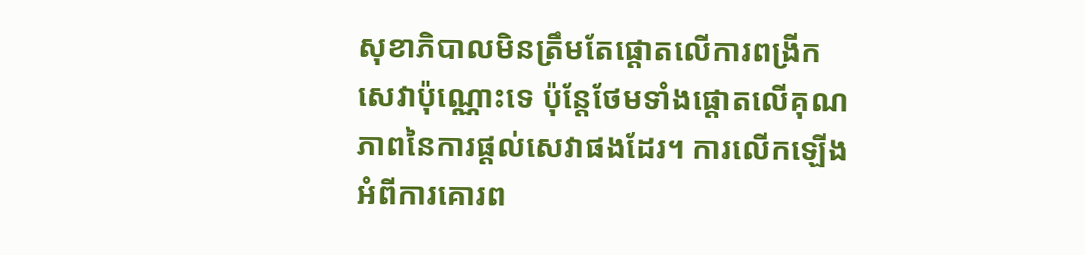សុខាភិបាលមិនត្រឹមតែផ្តោតលើការពង្រីកសេវាប៉ុណ្ណោះទេ ប៉ុន្តែថែមទាំងផ្តោតលើគុណភាពនៃការផ្តល់សេវាផងដែរ។ ការលើកឡើងអំពីការគោរព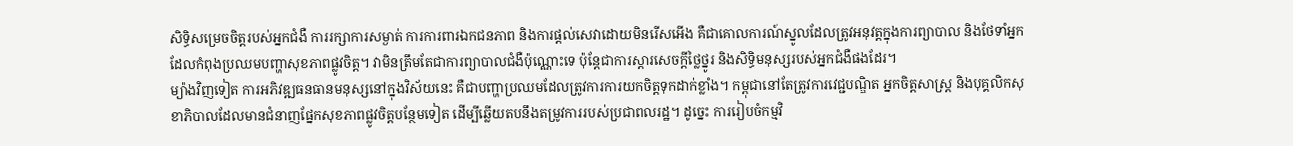សិទ្ធិសម្រេចចិត្តរបស់អ្នកជំងឺ ការរក្សាការសម្ងាត់ ការការពារឯកជនភាព និងការផ្តល់សេវាដោយមិនរើសអើង គឺជាគោលការណ៍ស្នូលដែលត្រូវអនុវត្តក្នុងការព្យាបាល និងថែទាំអ្នកដែលកំពុងប្រឈមបញ្ហាសុខភាពផ្លូវចិត្ត។ វាមិនត្រឹមតែជាការព្យាបាលជំងឺប៉ុណ្ណោះទេ ប៉ុន្តែជាការស្តារសេចក្តីថ្លៃថ្នូរ និងសិទ្ធិមនុស្សរបស់អ្នកជំងឺផងដែរ។
ម្យ៉ាងវិញទៀត ការអភិវឌ្ឍធនធានមនុស្សនៅក្នុងវិស័យនេះ គឺជាបញ្ហាប្រឈមដែលត្រូវការការយកចិត្តទុកដាក់ខ្លាំង។ កម្ពុជានៅតែត្រូវការវេជ្ជបណ្ឌិត អ្នកចិត្តសាស្ត្រ និងបុគ្គលិកសុខាភិបាលដែលមានជំនាញផ្នែកសុខភាពផ្លូវចិត្តបន្ថែមទៀត ដើម្បីឆ្លើយតបនឹងតម្រូវការរបស់ប្រជាពលរដ្ឋ។ ដូច្នេះ ការរៀបចំកម្មវិ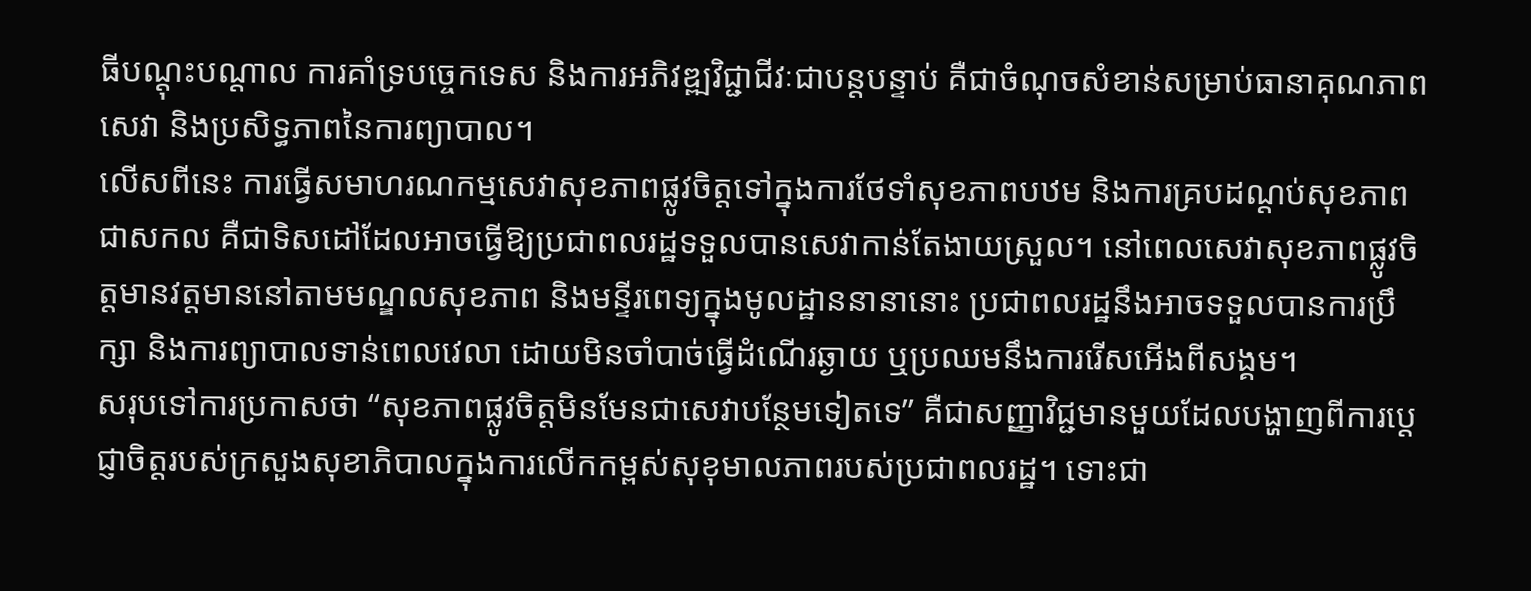ធីបណ្តុះបណ្តាល ការគាំទ្របច្ចេកទេស និងការអភិវឌ្ឍវិជ្ជាជីវៈជាបន្តបន្ទាប់ គឺជាចំណុចសំខាន់សម្រាប់ធានាគុណភាពសេវា និងប្រសិទ្ធភាពនៃការព្យាបាល។
លើសពីនេះ ការធ្វើសមាហរណកម្មសេវាសុខភាពផ្លូវចិត្តទៅក្នុងការថែទាំសុខភាពបឋម និងការគ្របដណ្តប់សុខភាពជាសកល គឺជាទិសដៅដែលអាចធ្វើឱ្យប្រជាពលរដ្ឋទទួលបានសេវាកាន់តែងាយស្រួល។ នៅពេលសេវាសុខភាពផ្លូវចិត្តមានវត្តមាននៅតាមមណ្ឌលសុខភាព និងមន្ទីរពេទ្យក្នុងមូលដ្ឋាននានានោះ ប្រជាពលរដ្ឋនឹងអាចទទួលបានការប្រឹក្សា និងការព្យាបាលទាន់ពេលវេលា ដោយមិនចាំបាច់ធ្វើដំណើរឆ្ងាយ ឬប្រឈមនឹងការរើសអើងពីសង្គម។
សរុបទៅការប្រកាសថា “សុខភាពផ្លូវចិត្តមិនមែនជាសេវាបន្ថែមទៀតទេ” គឺជាសញ្ញាវិជ្ជមានមួយដែលបង្ហាញពីការប្តេជ្ញាចិត្តរបស់ក្រសួងសុខាភិបាលក្នុងការលើកកម្ពស់សុខុមាលភាពរបស់ប្រជាពលរដ្ឋ។ ទោះជា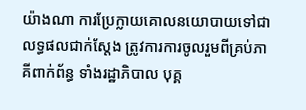យ៉ាងណា ការប្រែក្លាយគោលនយោបាយទៅជាលទ្ធផលជាក់ស្តែង ត្រូវការការចូលរួមពីគ្រប់ភាគីពាក់ព័ន្ធ ទាំងរដ្ឋាភិបាល បុគ្គ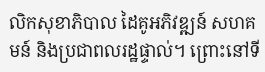លិកសុខាភិបាល ដៃគូអភិវឌ្ឍន៍ សហគមន៍ និងប្រជាពលរដ្ឋផ្ទាល់។ ព្រោះនៅទី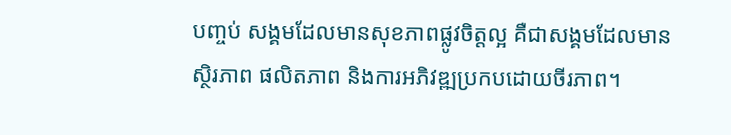បញ្ចប់ សង្គមដែលមានសុខភាពផ្លូវចិត្តល្អ គឺជាសង្គមដែលមានស្ថិរភាព ផលិតភាព និងការអភិវឌ្ឍប្រកបដោយចីរភាព។